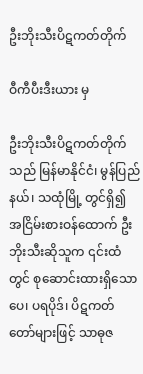ဦးဘိုးသီးပိဋကတ်တိုက်

ဝီကီပီးဒီးယား မှ

ဦးဘိုးသီးပိဋကတ်တိုက် သည် မြန်မာနိုင်ငံ၊ မွန်ပြည်နယ်၊ သထုံမြို့ တွင်ရှိ၍ အငြိမ်းစားဝန်ထောက် ဦးဘိုးသီးဆိုသူက ၎င်းထံတွင် စုဆောင်းထားရှိသော ပေ၊ ပရပိုဒ်၊ ပိဋကတ်တော်များဖြင့် သာဓုဇ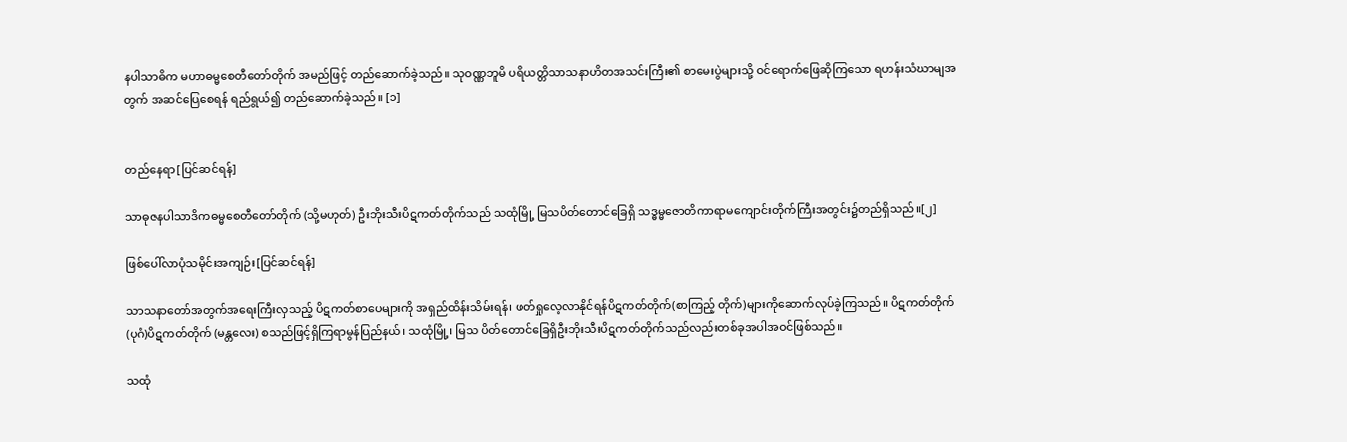နပါသာဓိက မဟာဓမ္မစေတီတော်တိုက် အမည်ဖြင့် တည်ဆောက်ခဲ့သည်။ သုဝဏ္ဏဘူမိ ပရိယတ္တိသာသနာဟိတအသင်းကြီး၏ စာမေးပွဲများသို့ ဝင်ရောက်ဖြေဆိုကြသော ရဟန်းသံဃာမျအတွက် အဆင်ပြေစေရန် ရည်ရွယ်၍ တည်ဆောက်ခဲ့သည်။ [၁]


တည်နေရာ[ပြင်ဆင်ရန်]

သာဓုဇနပါသာဒိကဓမ္မစေတီတော်တိုက် (သို့မဟုတ်) ဦးဘိုးသီးပိဋကတ်တိုက်သည် သထုံမြို့ မြသပိတ်တောင်ခြေရှိ သဒ္ဓမ္မဇောတိကာရာမကျောင်းတိုက်ကြီးအတွင်း၌တည်ရှိသည်။[၂]

ဖြစ်ပေါ်လာပုံသမိုင်းအကျဉ်း[ပြင်ဆင်ရန်]

သာသနာတော်အတွက်အရေးကြီးလှသည့် ပိဋကတ်စာပေများကို အရှည်ထိန်းသိမ်းရန်၊ ဖတ်ရှုလေ့လာနိုင်ရန်ပိဋကတ်တိုက်(စာကြည့် တိုက်)များကိုဆောက်လုပ်ခဲ့ကြသည်။ ပိဋကတ်တိုက်(ပုဂံ)ပိဋကတ်တိုက် (မန္တလေး) စသည်ဖြင့်ရှိကြရာမွန်ပြည်နယ်၊ သထုံမြို့၊ မြသ ပိတ်တောင်ခြေရှိဦးဘိုးသီးပိဋကတ်တိုက်သည်လည်းတစ်ခုအပါအဝင်ဖြစ်သည်။

သထုံ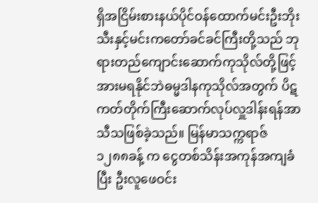ရှိအငြိမ်းစားနယ်ပိုင်ဝန်ထောက်မင်းဦးဘိုးသီးနှင့်မင်းကတော်ခင်ခင်ကြီးတို့သည် ဘုရားတည်ကျောင်းဆောက်ကုသိုလ်တို့ဖြင့် အားမရနိုင်ဘဲဓမ္မဒါနကုသိုလ်အတွက် ပိဋကတ်တိုက်ကြီးဆောက်လုပ်လှူဒါန်းရန်အာသီသဖြစ်ခဲ့သည်။ မြန်မာသက္ကရာဇ် ၁၂၈၈ခန့် က ငွေတစ်သိန်းအကုန်အကျခံပြီး ဦးလူဖေဝင်း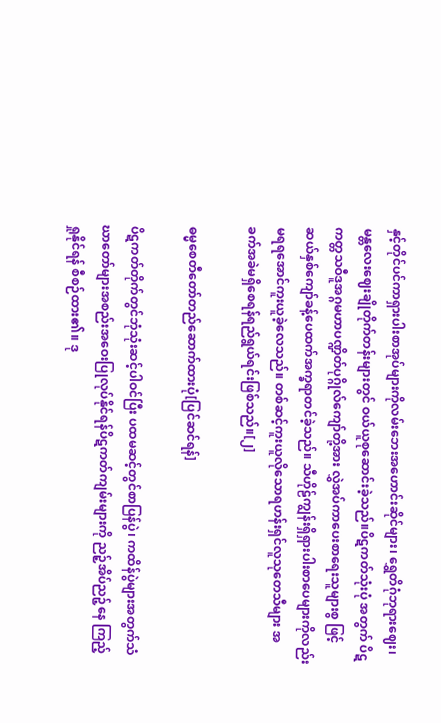နှင့်တိုင်ပင်ကာရှားပါးစာအုပ်များကိုလမ်းဘေးအဟောင်းဆိုင်များ၊ ရွှေတိဂုံဘုရားဈေး၊ မန္တလေးဈေးချိုတိုက်တန်းများတွင် ဝယ်ယူစုဆောင်းခဲ့သည်။ပိဋကတ်သုံးပုံ အတွက် ပိဋကတ္တသဝီဒူအဂ္ဂမဟာပဏ္ဍိတ်ပုဂ္ဂိုလ်ကျော်တို့အား လွှဲအပ်ကာပေးစာရေးသူများစွ ဖြင့် ဆယ်နှစ်ကျော်ခန့်ပေထက်အက္ခရာတင်ခဲ့သည်။ သီဟိုဠ်ကျွန်းရှိရှားပါးစာပေများကိုလည်း မရရအောင်ကူးယူခဲ့လေသည်။ တစ်ဆင့်ကူးယူလိုသောရဟန်းရှင်လူသုတေသီများ အခက်အခဲမရှိစေရန်ရည်ရွယ်ရင်းဖြစ်သည်။[၂]

ဓမ္မစေတီတော်တည်ဆောက်ထားပုံ[ပြင်ဆင်ရန်]

ပိဋကတ်တိုက်တွင်ဘုံသုံးဆင့်ပါဝင်ပြီး ပထမဆင့်တွင်စာပြန်ပွဲ၊ ကထိန်ပွဲများအတွက်သံဃာတော်များအစည်းအဝေးပြုလုပ်နိုင်ရန်ပိဋကတ်ကျမ်းများကို ညဉ့်အိပ်ညဉ့်နေ ကြည့်ရှုနိုင်ရန် စီစဉ်ထား၏။ ဒု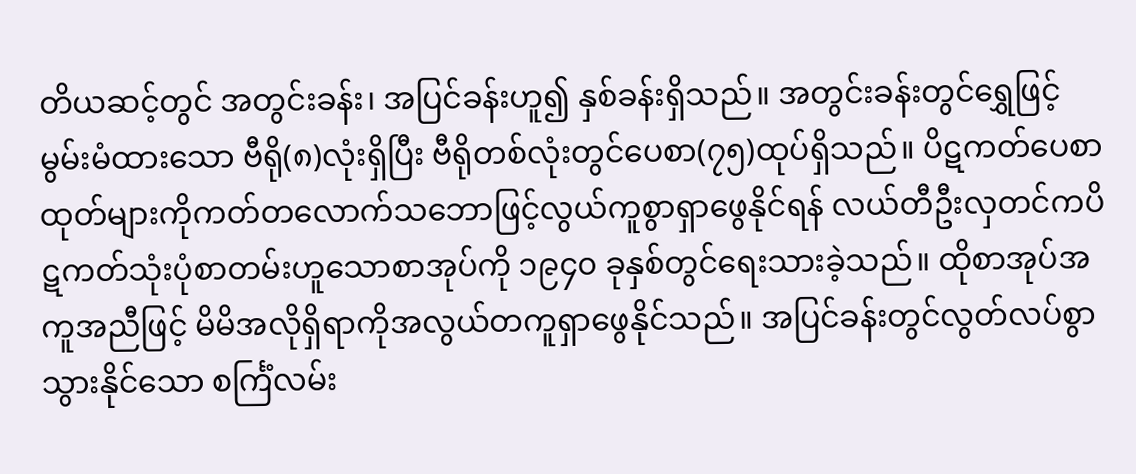တိယဆင့်တွင် အတွင်းခန်း၊ အပြင်ခန်းဟူ၍ နှစ်ခန်းရှိသည်။ အတွင်းခန်းတွင်ရွှေဖြင့်မွမ်းမံထားသော ဗီရို(၈)လုံးရှိပြီး ဗီရိုတစ်လုံးတွင်ပေစာ(၇၅)ထုပ်ရှိသည်။ ပိဋကတ်ပေစာထုတ်များကိုကတ်တလောက်သဘောဖြင့်လွယ်ကူစွာရှာဖွေနိုင်ရန် လယ်တီဦးလှတင်ကပိဋကတ်သုံးပုံစာတမ်းဟူသောစာအုပ်ကို ၁၉၄၀ ခုနှစ်တွင်ရေးသားခဲ့သည်။ ထိုစာအုပ်အကူအညီဖြင့် မိမိအလိုရှိရာကိုအလွယ်တကူရှာဖွေနိုင်သည်။ အပြင်ခန်းတွင်လွတ်လပ်စွာသွားနိုင်သော စင်္ကြံလမ်း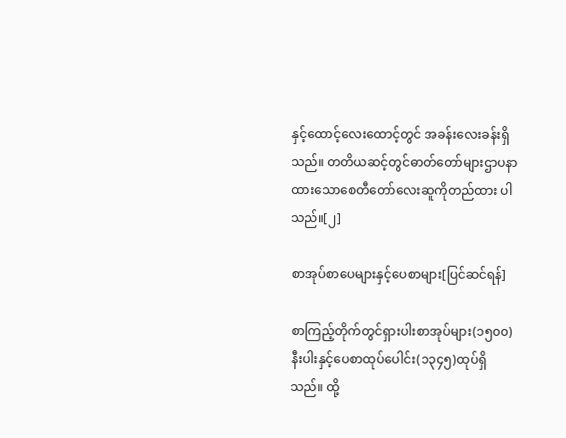နှင့်ထောင့်လေးထောင့်တွင် အခန်းလေးခန်းရှိသည်။ တတိယဆင့်တွင်ဓာတ်တော်များဌာပနာထားသောစေတီတော်လေးဆူကိုတည်ထား ပါသည်။[၂]

စာအုပ်စာပေများနှင့်ပေစာများ[ပြင်ဆင်ရန်]

စာကြည့်တိုက်တွင်ရှားပါးစာအုပ်များ(၁၅၀၀) နီးပါးနှင့်ပေစာထုပ်ပေါင်း(၁၃၄၅)ထုပ်ရှိသည်။ ထို့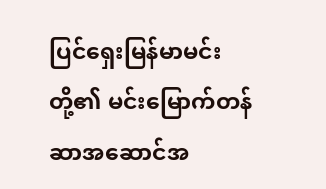ပြင်ရှေးမြန်မာမင်းတို့၏ မင်းမြောက်တန်ဆာအဆောင်အ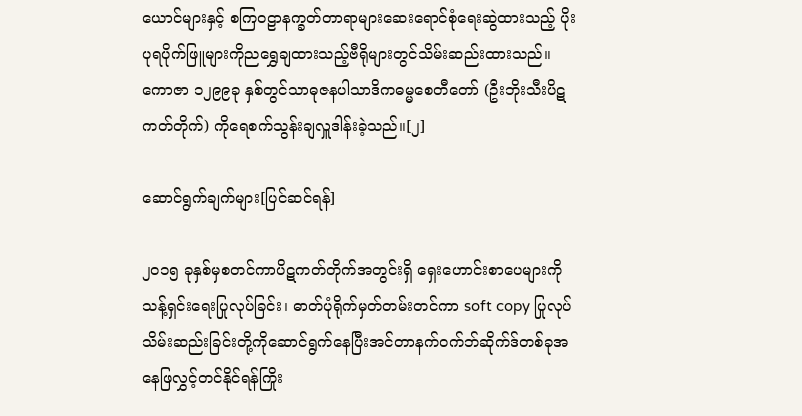ယောင်များနှင့် စကြဝဠာနက္ခတ်တာရာများဆေးရောင်စုံရေးဆွဲထားသည့် ပိုးပုရပိုက်ဖြူများကိုညရွှေချထားသည့်ဗီရိုများတွင်သိမ်းဆည်းထားသည်။ ကောဇာ ၁၂၉၉ခု နှစ်တွင်သာဓုဇနပါသာဒိကဓမ္မစေတီတော် (ဦးဘိုးသီးပိဋကတ်တိုက်) ကိုရေစက်သွန်းချလှူဒါန်းခဲ့သည်။[၂]

ဆောင်ရွက်ချက်များ[ပြင်ဆင်ရန်]

၂၀၁၅ ခုနှစ်မှစတင်ကာပိဋကတ်တိုက်အတွင်းရှိ ရှေးဟောင်းစာပေများကိုသန့်ရှင်းရေးပြုလုပ်ခြင်း၊ ဓာတ်ပုံရိုက်မှတ်တမ်းတင်ကာ soft copy ပြုလုပ်သိမ်းဆည်းခြင်းတို့ကိုဆောင်ရွက်နေပြီးအင်တာနက်ဝက်ဘ်ဆိုက်ဒ်တစ်ခုအနေဖြလွှင့်တင်နိုင်ရန်ကြိုး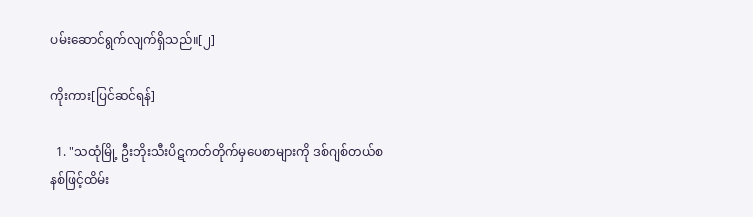ပမ်းဆောင်ရွက်လျက်ရှိသည်။[၂]

ကိုးကား[ပြင်ဆင်ရန်]

  1. "သထုံမြို့ ဦးဘိုးသီးပိဋကတ်တိုက်မှပေစာများကို ဒစ်ဂျစ်တယ်စနစ်ဖြင့်ထိမ်း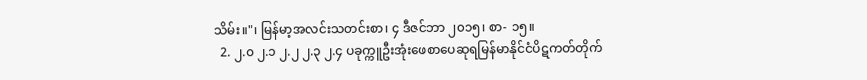သိမ်း။"၊ မြန်မာ့အလင်းသတင်းစာ၊ ၄ ဒီဇင်ဘာ ၂၀၁၅၊ စာ- ၁၅။
  2. ၂.၀ ၂.၁ ၂.၂ ၂.၃ ၂.၄ ပခုက္ကူဦးအုံးဖေစာပေဆုရမြန်မာနိုင်ငံပိဋကတ်တိုက်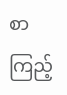စာကြည့်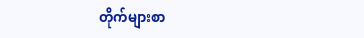တိုက်များစာ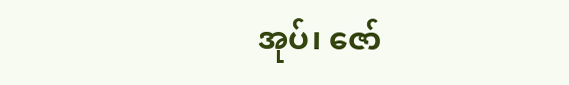အုပ်၊ ဇော်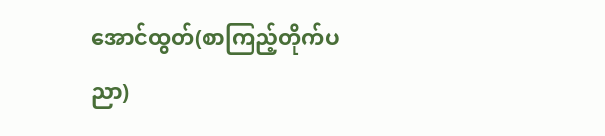အောင်ထွတ်(စာကြည့်တိုက်ပညာ)